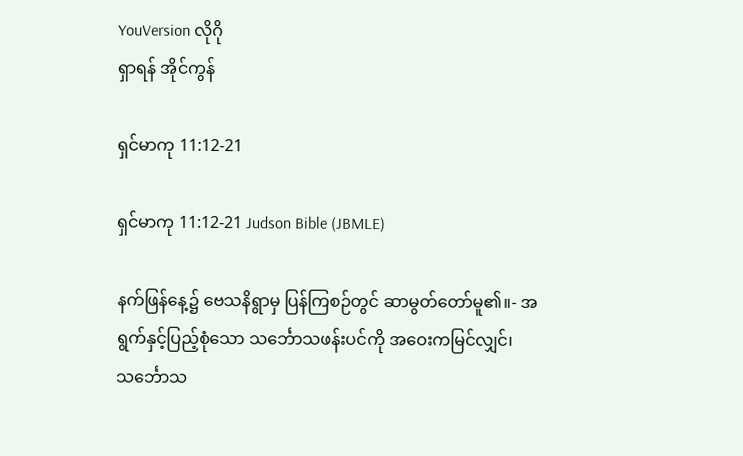YouVersion လိုဂို
ရှာရန် အိုင်ကွန်

ရှင်မာကု 11:12-21

ရှင်မာကု 11:12-21 Judson Bible (JBMLE)

နက်ဖြန်နေ့၌ ဗေသနိရွာမှ ပြန်ကြစဉ်တွင် ဆာမွတ်တော်မူ၏။- အရွက်နှင့်ပြည့်စုံသော သင်္ဘောသဖန်းပင်ကို အဝေးကမြင်လျှင်၊ သင်္ဘောသ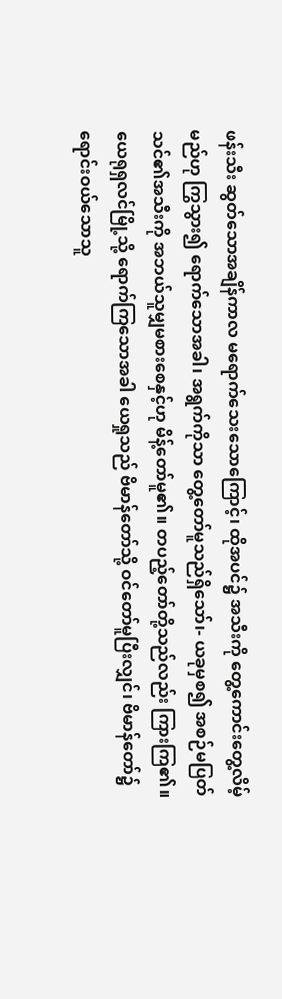ဖန်းသီး ဆွတ်သောအချိန်ကာလ မရောက်သေးသောကြောင့်၊ ထိုအပင်၌ အသီးကို တွေ့ကောင်းတွေ့လိမ့်မည်ဟု ကြွသွား၍ ရောက်သောအခါ၊ အရွက်ကိုသာ တွေ့တော်မူသည်ရှိသော်၊- ယခုမှစ၍ အစဉ်မပြတ် သင်၏အသီးကို အဘယ်သူမျှမစားစေနှင့်ဟု မိန့်တော်မူ၏။ တပည့်တော်တို့သည်လည်း ကြားကြ၏။ ယေရုရှလင်မြို့သို့ ရောက်ကြသောအခါ ယေရှုသည် ဗိမာန်တော်သို့ ဝင်တော်မူပြီးလျှင်၊ ဗိမာန်တော်၌ ရောင်းဝယ်သောသူ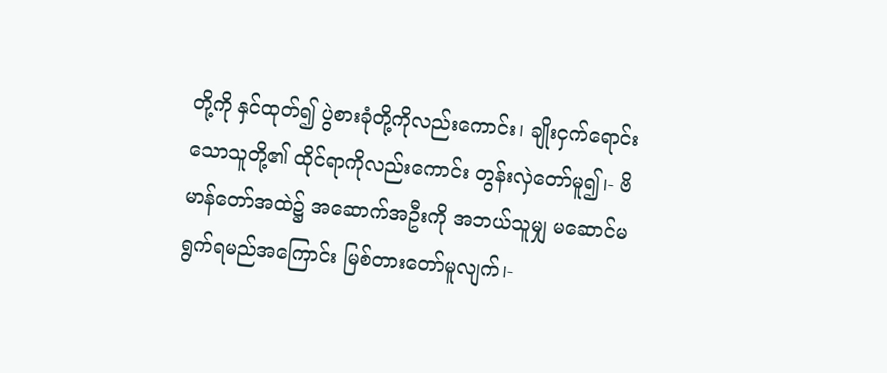တို့ကို နှင်ထုတ်၍ ပွဲစားခုံတို့ကိုလည်းကောင်း၊ ချိုးငှက်ရောင်းသောသူတို့၏ ထိုင်ရာကိုလည်းကောင်း တွန်းလှဲတော်မူ၍၊- ဗိမာန်တော်အထဲ၌ အဆောက်အဦးကို အဘယ်သူမျှ မဆောင်မရွက်ရမည်အကြောင်း မြစ်တားတော်မူလျက်၊-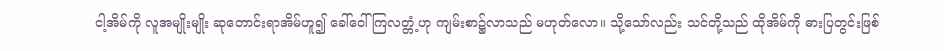ငါ့အိမ်ကို လူအမျိုးမျိုး ဆုတောင်းရာအိမ်ဟူ၍ ခေါ်ဝေါ်ကြလတ္တံ့ဟု ကျမ်းစာ၌လာသည် မဟုတ်လော။ သို့သော်လည်း သင်တို့သည် ထိုအိမ်ကို ဓားပြတွင်းဖြစ်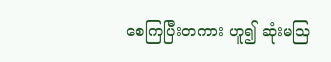စေကြပြီးတကား ဟူ၍ ဆုံးမဩ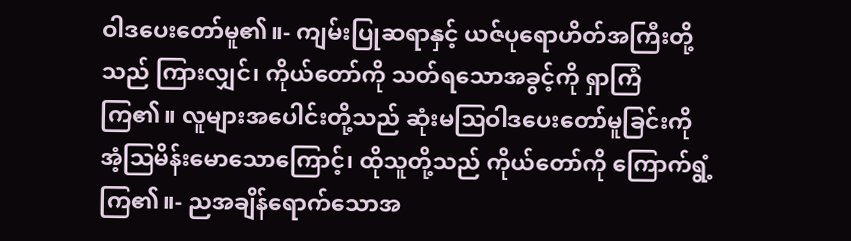ဝါဒပေးတော်မူ၏။- ကျမ်းပြုဆရာနှင့် ယဇ်ပုရောဟိတ်အကြီးတို့သည် ကြားလျှင်၊ ကိုယ်တော်ကို သတ်ရသောအခွင့်ကို ရှာကြံကြ၏။ လူများအပေါင်းတို့သည် ဆုံးမဩဝါဒပေးတော်မူခြင်းကို အံ့ဩမိန်းမောသောကြောင့်၊ ထိုသူတို့သည် ကိုယ်တော်ကို ကြောက်ရွံ့ကြ၏။- ညအချိန်ရောက်သောအ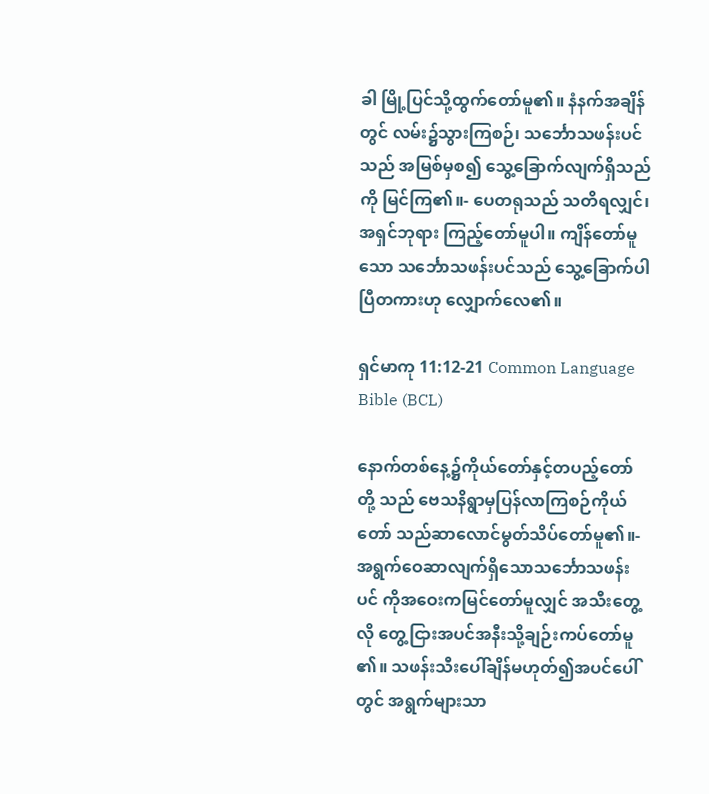ခါ မြို့ပြင်သို့ထွက်တော်မူ၏။ နံနက်အချိန်တွင် လမ်း၌သွားကြစဉ်၊ သင်္ဘောသဖန်းပင်သည် အမြစ်မှစ၍ သွေ့ခြောက်လျက်ရှိသည်ကို မြင်ကြ၏။- ပေတရုသည် သတိရလျှင်၊ အရှင်ဘုရား ကြည့်တော်မူပါ။ ကျိန်တော်မူသော သင်္ဘောသဖန်းပင်သည် သွေ့ခြောက်ပါပြီတကားဟု လျှောက်လေ၏။

ရှင်မာကု 11:12-21 Common Language Bible (BCL)

နောက်တစ်နေ့၌ကိုယ်တော်နှင့်တပည့်တော်တို့ သည် ဗေသနိရွာမှပြန်လာကြစဉ်ကိုယ်တော် သည်ဆာလောင်မွတ်သိပ်တော်မူ၏။- အရွက်ဝေဆာလျက်ရှိသောသင်္ဘောသဖန်းပင် ကိုအဝေးကမြင်တော်မူလျှင် အသီးတွေ့လို တွေ့ငြားအပင်အနီးသို့ချဉ်းကပ်တော်မူ၏။ သဖန်းသီးပေါ်ချိန်မဟုတ်၍အပင်ပေါ်တွင် အရွက်များသာ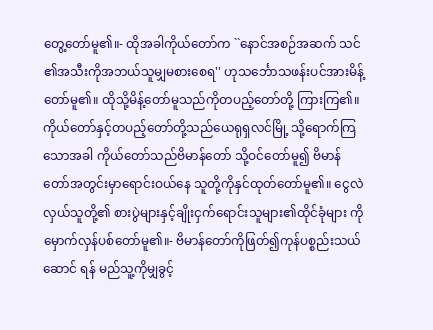တွေ့တော်မူ၏။- ထိုအခါကိုယ်တော်က ``နောင်အစဉ်အဆက် သင်၏အသီးကိုအဘယ်သူမျှမစားစေရ'' ဟုသင်္ဘောသဖန်းပင်အားမိန့်တော်မူ၏။ ထိုသို့မိန့်တော်မူသည်ကိုတပည့်တော်တို့ ကြားကြ၏။ ကိုယ်တော်နှင့်တပည့်တော်တို့သည်ယေရုရှလင်မြို့ သို့ရောက်ကြသောအခါ ကိုယ်တော်သည်ဗိမာန်တော် သို့ဝင်တော်မူ၍ ဗိမာန်တော်အတွင်းမှာရောင်းဝယ်နေ သူတို့ကိုနှင်ထုတ်တော်မူ၏။ ငွေလဲလှယ်သူတို့၏ စားပွဲများနှင့်ချိုးငှက်ရောင်းသူများ၏ထိုင်ခုံများ ကိုမှောက်လှန်ပစ်တော်မူ၏။- ဗိမာန်တော်ကိုဖြတ်၍ကုန်ပစ္စည်းသယ်ဆောင် ရန် မည်သူ့ကိုမျှခွင့်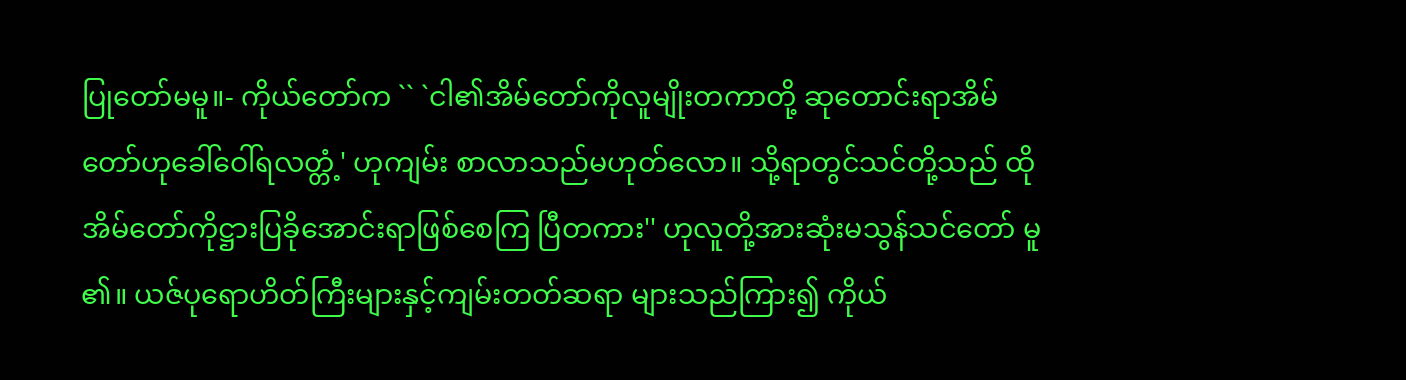ပြုတော်မမူ။- ကိုယ်တော်က `` `ငါ၏အိမ်တော်ကိုလူမျိုးတကာတို့ ဆုတောင်းရာအိမ်တော်ဟုခေါ်ဝေါ်ရလတ္တံ့' ဟုကျမ်း စာလာသည်မဟုတ်လော။ သို့ရာတွင်သင်တို့သည် ထိုအိမ်တော်ကိုဋ္ဌားပြခိုအောင်းရာဖြစ်စေကြ ပြီတကား'' ဟုလူတို့အားဆုံးမသွန်သင်တော် မူ၏။ ယဇ်ပုရောဟိတ်ကြီးများနှင့်ကျမ်းတတ်ဆရာ များသည်ကြား၍ ကိုယ်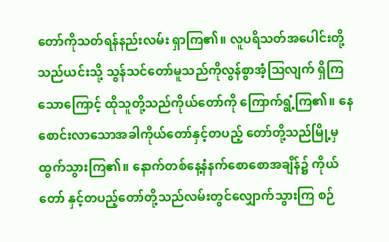တော်ကိုသတ်ရန်နည်းလမ်း ရှာကြ၏။ လူပရိသတ်အပေါင်းတို့သည်ယင်းသို့ သွန်သင်တော်မူသည်ကိုလွန်စွာအံ့သြလျက် ရှိကြသောကြောင့် ထိုသူတို့သည်ကိုယ်တော်ကို ကြောက်ရွံ့ကြ၏။ နေစောင်းလာသောအခါကိုယ်တော်နှင့်တပည့် တော်တို့သည်မြို့မှထွက်သွားကြ၏။ နောက်တစ်နေ့နံနက်စောစောအချိန်၌ ကိုယ်တော် နှင့်တပည့်တော်တို့သည်လမ်းတွင်လျှောက်သွားကြ စဉ်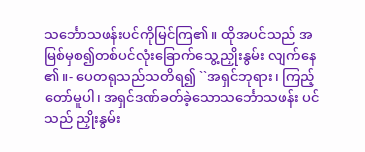သင်္ဘောသဖန်းပင်ကိုမြင်ကြ၏။ ထိုအပင်သည် အမြစ်မှစ၍တစ်ပင်လုံးခြောက်သွေ့ညှိုးနွမ်း လျက်နေ၏။- ပေတရုသည်သတိရ၍ ``အရှင်ဘုရား၊ ကြည့် တော်မူပါ၊ အရှင်ဒဏ်ခတ်ခဲ့သောသင်္ဘောသဖန်း ပင်သည် ညှိုးနွမ်း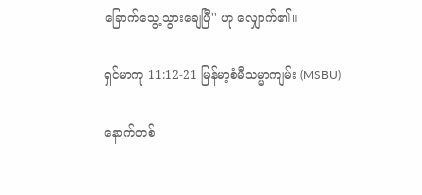ခြောက်သွေ့သွားချေပြီ'' ဟု လျှောက်၏။

ရှင်မာကု 11:12-21 မြန်မာ့စံမီသမ္မာကျမ်း (MSBU)

နောက်တစ်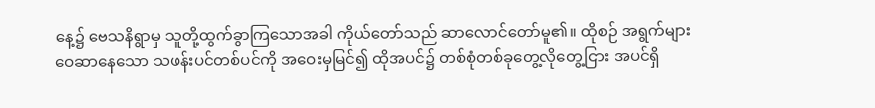နေ့၌ ဗေသနိရွာမှ သူတို့ထွက်ခွာကြသောအခါ ကိုယ်တော်သည် ဆာလောင်တော်မူ၏။ ထိုစဉ် အရွက်များဝေဆာနေသော သဖန်းပင်တစ်ပင်ကို အဝေးမှမြင်၍ ထိုအပင်၌ တစ်စုံတစ်ခုတွေ့လိုတွေ့ငြား အပင်ရှိ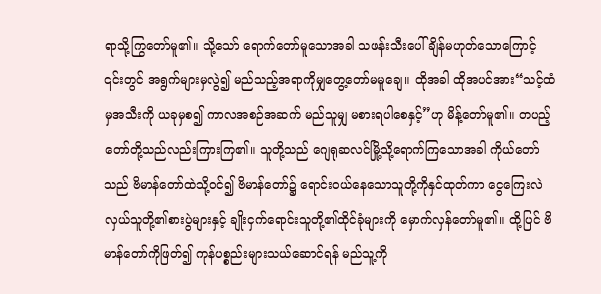ရာသို့ကြွတော်မူ၏။ သို့သော် ရောက်တော်မူသောအခါ သဖန်းသီးပေါ်ချိန်မဟုတ်သောကြောင့် ၎င်းတွင် အရွက်များမှလွဲ၍ မည်သည့်အရာကိုမျှတွေ့တော်မမူချေ။ ထိုအခါ ထိုအပင်အား“သင့်ထံမှအသီးကို ယခုမှစ၍ ကာလအစဉ်အဆက် မည်သူမျှ မစားရပါစေနှင့်”ဟု မိန့်တော်မူ၏။ တပည့်တော်တို့သည်လည်းကြားကြ၏။ သူတို့သည် ဂျေရုဆလင်မြို့သို့ရောက်ကြသောအခါ ကိုယ်တော်သည် ဗိမာန်တော်ထဲသို့ဝင်၍ ဗိမာန်တော်၌ ရောင်းဝယ်နေသောသူတို့ကိုနှင်ထုတ်ကာ ငွေကြေးလဲလှယ်သူတို့၏စားပွဲများနှင့် ချိုးငှက်ရောင်းသူတို့၏ထိုင်ခုံများကို မှောက်လှန်တော်မူ၏။ ထို့ပြင် ဗိမာန်တော်ကိုဖြတ်၍ ကုန်ပစ္စည်းများသယ်ဆောင်ရန် မည်သူ့ကို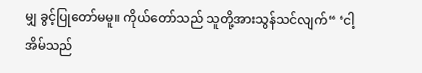မျှ ခွင့်ပြုတော်မမူ။ ကိုယ်တော်သည် သူတို့အားသွန်သင်လျက်“ ‘ငါ့အိမ်သည်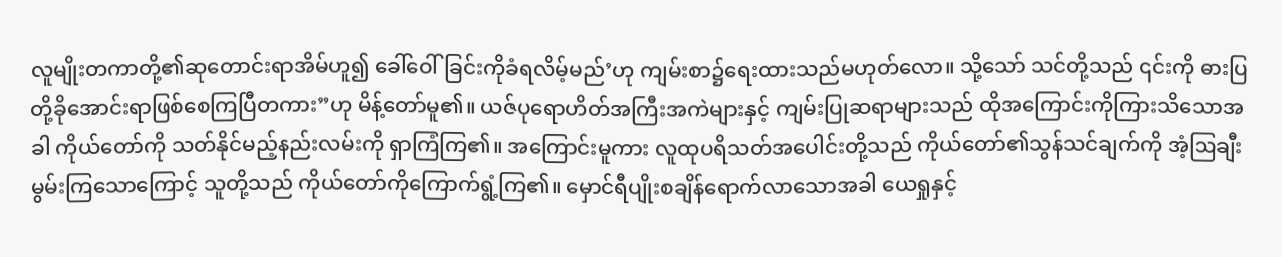လူမျိုးတကာတို့၏ဆုတောင်းရာအိမ်ဟူ၍ ခေါ်ဝေါ်ခြင်းကိုခံရလိမ့်မည်’ဟု ကျမ်းစာ၌ရေးထားသည်မဟုတ်လော။ သို့သော် သင်တို့သည် ၎င်းကို ဓားပြတို့ခိုအောင်းရာဖြစ်စေကြပြီတကား”ဟု မိန့်တော်မူ၏။ ယဇ်ပုရောဟိတ်အကြီးအကဲများနှင့် ကျမ်းပြုဆရာများသည် ထိုအကြောင်းကိုကြားသိသောအခါ ကိုယ်တော်ကို သတ်နိုင်မည့်နည်းလမ်းကို ရှာကြံကြ၏။ အကြောင်းမူကား လူထုပရိသတ်အပေါင်းတို့သည် ကိုယ်တော်၏သွန်သင်ချက်ကို အံ့ဩချီးမွမ်းကြသောကြောင့် သူတို့သည် ကိုယ်တော်ကိုကြောက်ရွံ့ကြ၏။ မှောင်ရီပျိုးစချိန်ရောက်လာသောအခါ ယေရှုနှင့်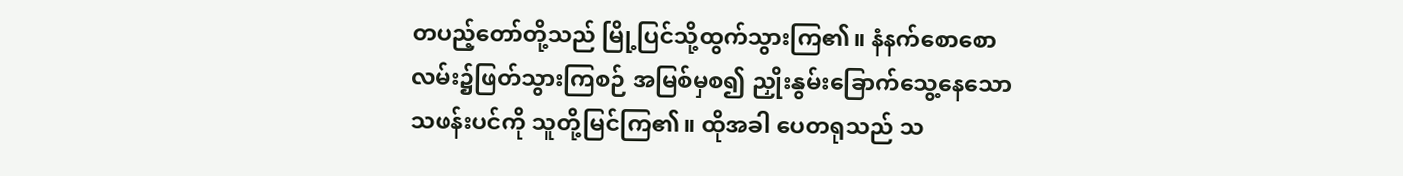တပည့်တော်တို့သည် မြို့ပြင်သို့ထွက်သွားကြ၏။ နံနက်စောစော လမ်း၌ဖြတ်သွားကြစဉ် အမြစ်မှစ၍ ညှိုးနွမ်းခြောက်သွေ့နေသောသဖန်းပင်ကို သူတို့မြင်ကြ၏။ ထိုအခါ ပေတရုသည် သ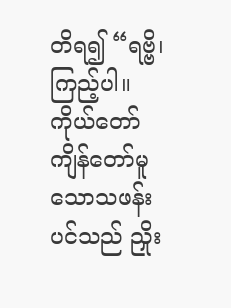တိရ၍ “ရဗ္ဗိ၊ ကြည့်ပါ။ ကိုယ်တော်ကျိန်တော်မူသောသဖန်းပင်သည် ညှိုး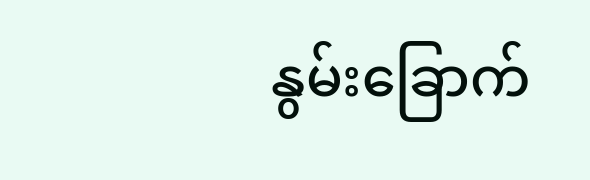နွမ်းခြောက်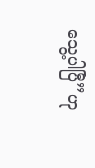သွေ့ပါပြီ”ဟု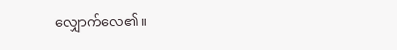လျှောက်လေ၏။